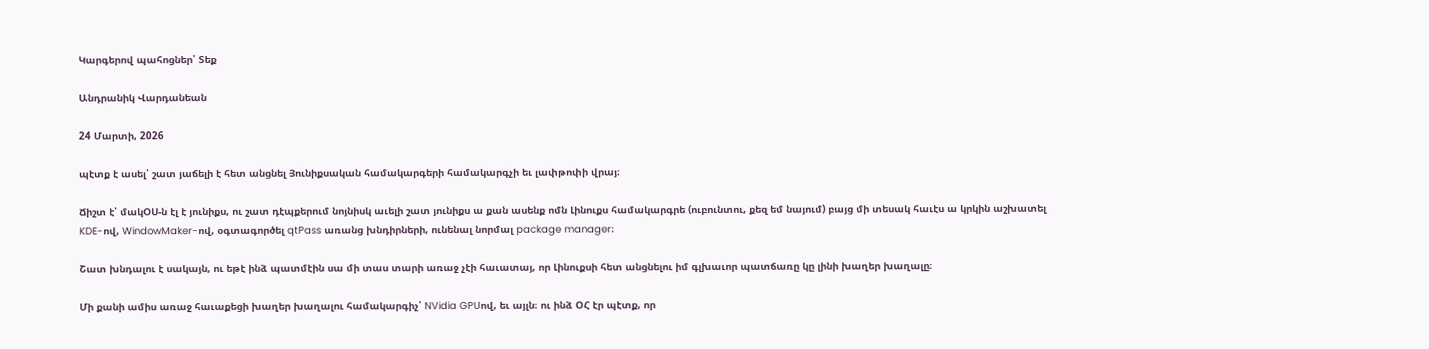Կարգերով պահոցներ՝ Տեք

Անդրանիկ Վարդանեան

24 Մարտի, 2026

պէտք է ասել՝ շատ յաճելի է հետ անցնել Յունիքսական համակարգերի համակարգչի եւ լափթոփի վրայ։

Ճիշտ է՝ մակՕՍ-ն էլ է յունիքս, ու շատ դէպքերում նոյնիսկ աւելի շատ յունիքս ա քան ասենք ոմն Լինուքս համակարգրե (ուբունտու, քեզ եմ նայում) բայց մի տեսակ հաւէս ա կրկին աշխատել KDE-ով, WindowMaker-ով, օգտագործել qtPass առանց խնդիրների, ունենալ նորմալ package manager։

Շատ խնդալու է սակայն, ու եթէ ինձ պատմէին սա մի տաս տարի առաջ չէի հաւատայ, որ Լինուքսի հետ անցնելու իմ գլխաւոր պատճառը կը լինի խաղեր խաղալը։

Մի քանի ամիս առաջ հաւաքեցի խաղեր խաղալու համակարգիչ՝ NVidia GPUով, եւ այլն։ ու ինձ ՕՀ էր պէտք, որ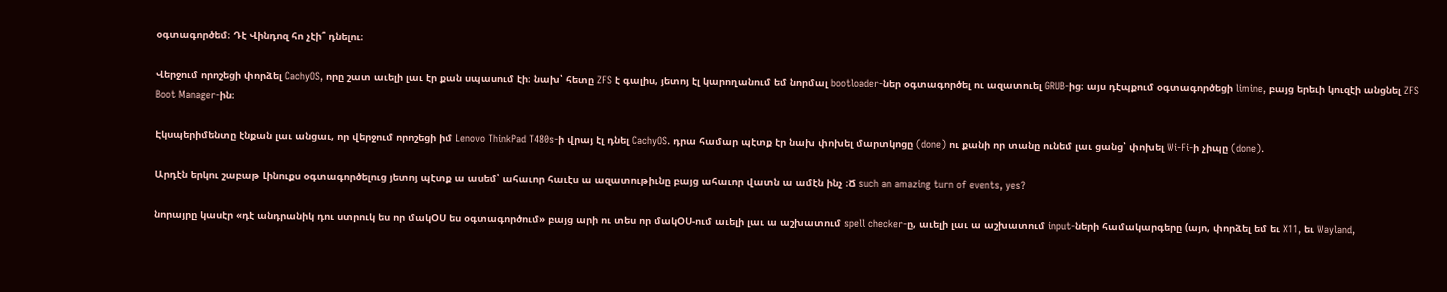օգտագործեմ։ Դէ Վինդոզ հո չէի՞ դնելու։

Վերջում որոշեցի փորձել CachyOS, որը շատ աւելի լաւ էր քան սպասում էի։ նախ՝ հետը ZFS է գալիս, յետոյ էլ կարողանում եմ նորմալ bootloader-ներ օգտագործել ու ազատուել GRUB-ից։ այս դէպքում օգտագործեցի limine, բայց երեւի կուզէի անցնել ZFS Boot Manager-ին։

Էկսպերիմենտը էնքան լաւ անցաւ, որ վերջում որոշեցի իմ Lenovo ThinkPad T480s-ի վրայ էլ դնել CachyOS. դրա համար պէտք էր նախ փոխել մարտկոցը (done) ու քանի որ տանը ունեմ լաւ ցանց՝ փոխել Wi-Fi-ի չիպը (done).

Արդէն երկու շաբաթ Լինուքս օգտագործելուց յետոյ պէտք ա ասեմ՝ ահաւոր հաւէս ա ազատութիւնը բայց ահաւոր վատն ա ամէն ինչ ։Ճ such an amazing turn of events, yes?

նորայրը կասէր «դէ անդրանիկ դու ստրուկ ես որ մակՕՍ ես օգտագործում» բայց արի ու տես որ մակՕՍ-ում աւելի լաւ ա աշխատում spell checker-ը, աւելի լաւ ա աշխատում input-ների համակարգերը (այո, փորձել եմ եւ X11, եւ Wayland,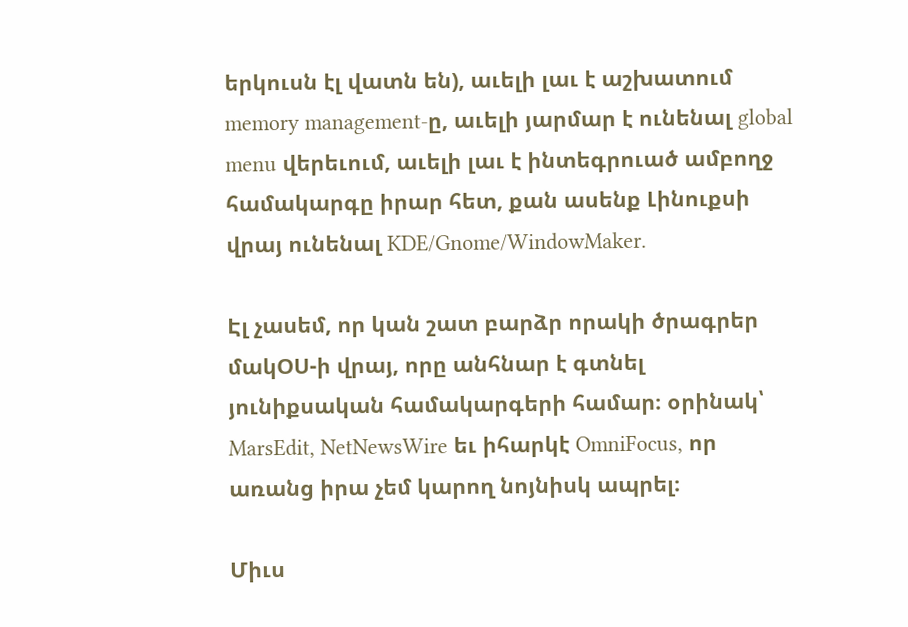երկուսն էլ վատն են), աւելի լաւ է աշխատում memory management-ը, աւելի յարմար է ունենալ global menu վերեւում, աւելի լաւ է ինտեգրուած ամբողջ համակարգը իրար հետ, քան ասենք Լինուքսի վրայ ունենալ KDE/Gnome/WindowMaker.

Էլ չասեմ, որ կան շատ բարձր որակի ծրագրեր մակՕՍ-ի վրայ, որը անհնար է գտնել յունիքսական համակարգերի համար։ օրինակ՝ MarsEdit, NetNewsWire եւ իհարկէ OmniFocus, որ առանց իրա չեմ կարող նոյնիսկ ապրել։

Միւս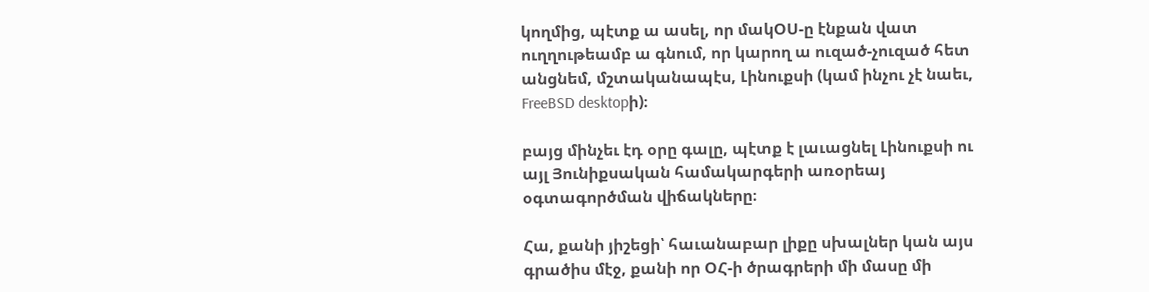կողմից, պէտք ա ասել, որ մակՕՍ-ը էնքան վատ ուղղութեամբ ա գնում, որ կարող ա ուզած-չուզած հետ անցնեմ, մշտականապէս, Լինուքսի (կամ ինչու չէ նաեւ, FreeBSD desktopի)։

բայց մինչեւ էդ օրը գալը, պէտք է լաւացնել Լինուքսի ու այլ Յունիքսական համակարգերի առօրեայ օգտագործման վիճակները։

Հա, քանի յիշեցի՝ հաւանաբար լիքը սխալներ կան այս գրածիս մէջ, քանի որ ՕՀ-ի ծրագրերի մի մասը մի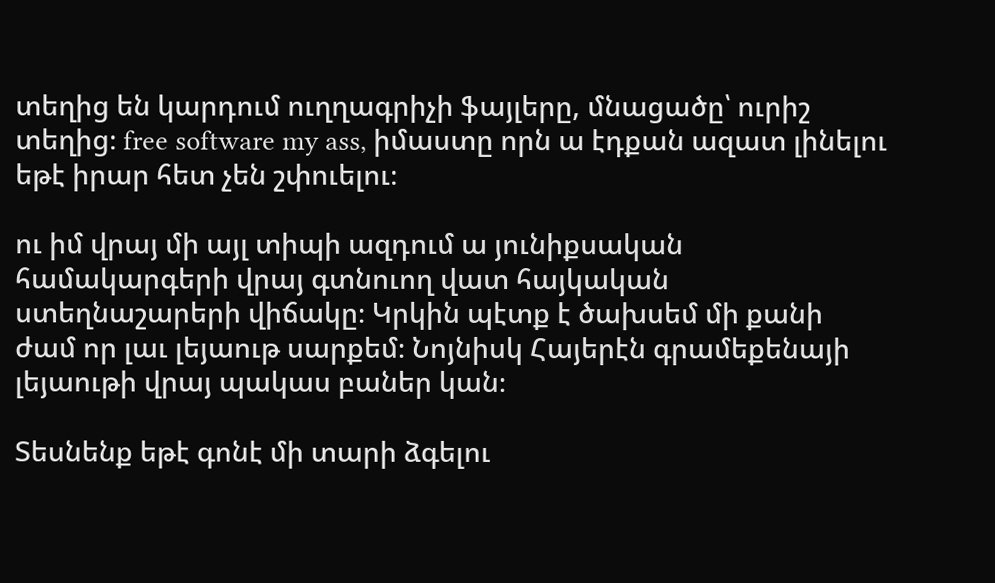տեղից են կարդում ուղղագրիչի ֆայլերը, մնացածը՝ ուրիշ տեղից։ free software my ass, իմաստը որն ա էդքան ազատ լինելու եթէ իրար հետ չեն շփուելու։

ու իմ վրայ մի այլ տիպի ազդում ա յունիքսական համակարգերի վրայ գտնուող վատ հայկական ստեղնաշարերի վիճակը։ Կրկին պէտք է ծախսեմ մի քանի ժամ որ լաւ լեյաութ սարքեմ։ Նոյնիսկ Հայերէն գրամեքենայի լեյաութի վրայ պակաս բաներ կան։

Տեսնենք եթէ գոնէ մի տարի ձգելու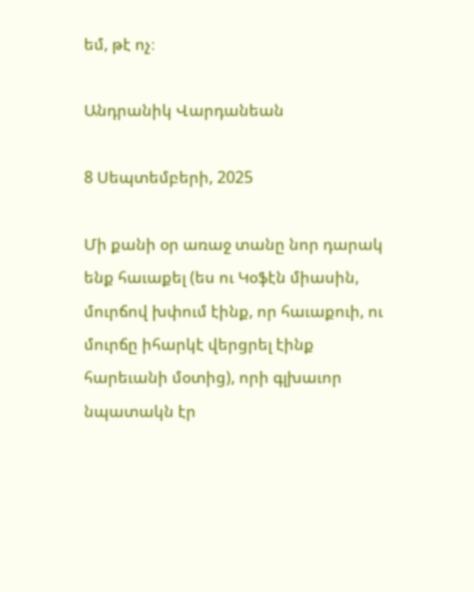եմ, թէ ոչ։

Անդրանիկ Վարդանեան

8 Սեպտեմբերի, 2025

Մի քանի օր առաջ տանը նոր դարակ ենք հաւաքել (ես ու Կօֆէն միասին, մուրճով խփում էինք, որ հաւաքուի, ու մուրճը իհարկէ վերցրել էինք հարեւանի մօտից), որի գլխաւոր նպատակն էր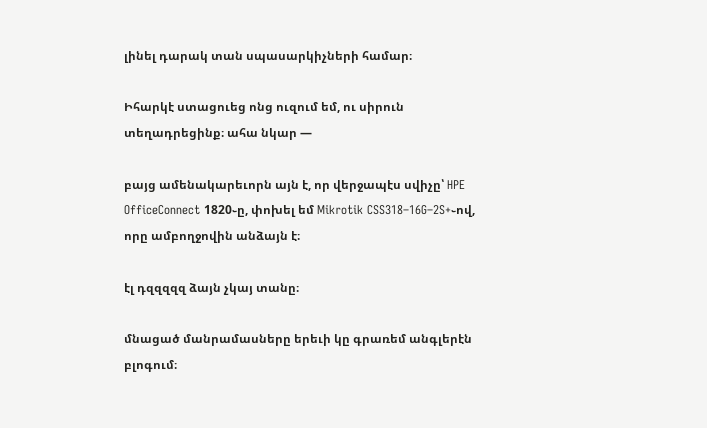լինել դարակ տան սպասարկիչների համար։

Իհարկէ ստացուեց ոնց ուզում եմ, ու սիրուն տեղադրեցինք։ ահա նկար —

բայց ամենակարեւորն այն է, որ վերջապէս սվիչը՝ HPE OfficeConnect 1820֊ը, փոխել եմ Mikrotik CSS318–16G–2S+֊ով, որը ամբողջովին անձայն է։

էլ դզզզզզ ձայն չկայ տանը։

մնացած մանրամասները երեւի կը գրառեմ անգլերէն բլոգում։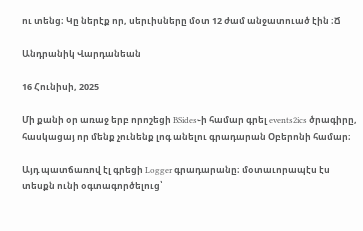ու տենց։ Կը ներէք որ, սերւիսները մօտ 12 ժամ անջատուած էին ։Ճ

Անդրանիկ Վարդանեան

16 Հունիսի, 2025

Մի քանի օր առաջ երբ որոշեցի BSides֊ի համար գրել events2ics ծրագիրը, հասկացայ որ մենք չունենք լոգ անելու գրադարան Օբերոնի համար։

Այդ պատճառով էլ գրեցի Logger գրադարանը։ մօտաւորապէս էս տեսքն ունի օգտագործելուց՝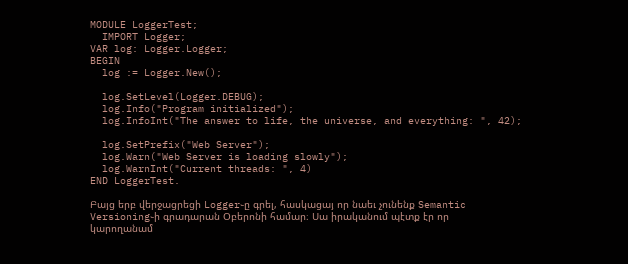MODULE LoggerTest;
  IMPORT Logger;
VAR log: Logger.Logger;
BEGIN
  log := Logger.New();

  log.SetLevel(Logger.DEBUG);
  log.Info("Program initialized");
  log.InfoInt("The answer to life, the universe, and everything: ", 42);

  log.SetPrefix("Web Server");
  log.Warn("Web Server is loading slowly");
  log.WarnInt("Current threads: ", 4)
END LoggerTest.

Բայց երբ վերջացրեցի Logger֊ը գրել, հասկացայ որ նաեւ չունենք Semantic Versioning֊ի գրադարան Օբերոնի համար։ Սա իրականում պէտք էր որ կարողանամ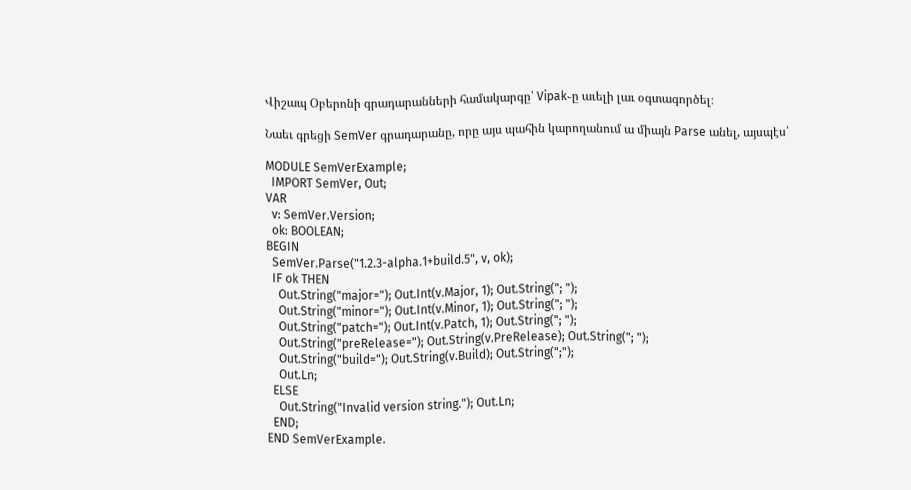Վիշապ Օբերոնի գրադարանների համակարգը՝ Vipak֊ը աւելի լաւ օգտագործել։

Նաեւ գրեցի SemVer գրադարանը, որը այս պահին կարողանում ա միայն Parse անել, այսպէս՝

MODULE SemVerExample;
  IMPORT SemVer, Out;
VAR
  v: SemVer.Version;
  ok: BOOLEAN;
BEGIN
  SemVer.Parse("1.2.3-alpha.1+build.5", v, ok);
  IF ok THEN
    Out.String("major="); Out.Int(v.Major, 1); Out.String("; ");
    Out.String("minor="); Out.Int(v.Minor, 1); Out.String("; ");
    Out.String("patch="); Out.Int(v.Patch, 1); Out.String("; ");
    Out.String("preRelease="); Out.String(v.PreRelease); Out.String("; ");
    Out.String("build="); Out.String(v.Build); Out.String(";");
    Out.Ln;
  ELSE
    Out.String("Invalid version string."); Out.Ln;
  END;
END SemVerExample.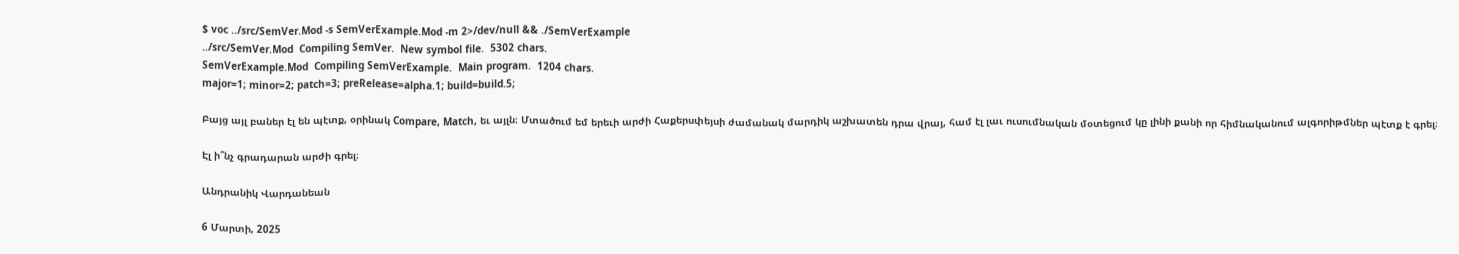$ voc ../src/SemVer.Mod -s SemVerExample.Mod -m 2>/dev/null && ./SemVerExample
../src/SemVer.Mod  Compiling SemVer.  New symbol file.  5302 chars.
SemVerExample.Mod  Compiling SemVerExample.  Main program.  1204 chars.
major=1; minor=2; patch=3; preRelease=alpha.1; build=build.5;

Բայց այլ բաներ էլ են պէտք, օրինակ Compare, Match, եւ այլն։ Մտածում եմ երեւի արժի Հաքերսփեյսի ժամանակ մարդիկ աշխատեն դրա վրայ, համ էլ լաւ ուսումնական մօտեցում կը լինի քանի որ հիմնականում ալգորիթմներ պէտք է գրել։

Էլ ի՞նչ գրադարան արժի գրել։

Անդրանիկ Վարդանեան

6 Մարտի, 2025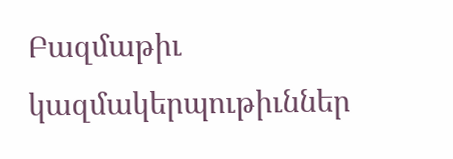Բազմաթիւ կազմակերպութիւններ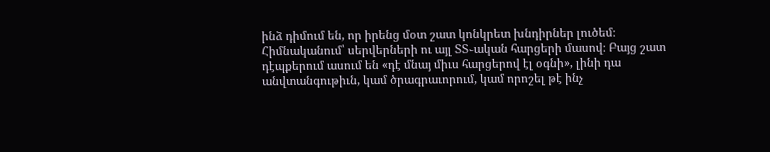ինձ դիմում են, որ իրենց մօտ շատ կոնկրետ խնդիրներ լուծեմ։ Հիմնականում՝ սերվերների ու այլ ՏՏ֊ական հարցերի մասով։ Բայց շատ դէպքերում ասում են «դէ մնայ միւս հարցերով էլ օգնի», լինի դա անվտանգութիւն, կամ ծրագրաւորում, կամ որոշել թէ ինչ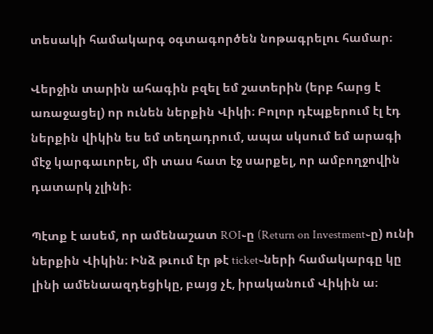տեսակի համակարգ օգտագործեն նոթագրելու համար։

Վերջին տարին ահագին բզել եմ շատերին (երբ հարց է առաջացել) որ ունեն ներքին Վիկի։ Բոլոր դէպքերում էլ էդ ներքին վիկին ես եմ տեղադրում, ապա սկսում եմ արագի մէջ կարգաւորել, մի տաս հատ էջ սարքել, որ ամբողջովին դատարկ չլինի։

Պէտք է ասեմ, որ ամենաշատ ROI֊ը (Return on Investment֊ը) ունի ներքին Վիկին։ Ինձ թւում էր թէ ticket֊ների համակարգը կը լինի ամենաազդեցիկը, բայց չէ, իրականում Վիկին ա։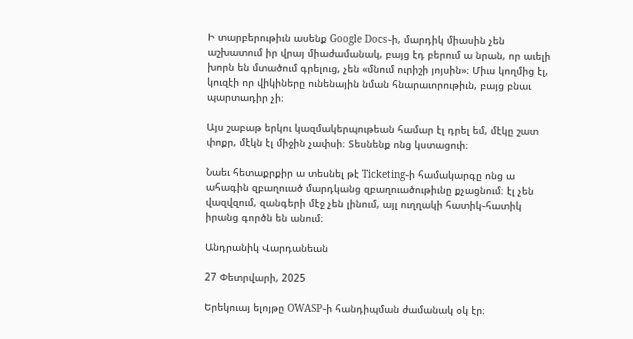Ի տարբերութիւն ասենք Google Docs֊ի, մարդիկ միասին չեն աշխատում իր վրայ միաժամանակ, բայց էդ բերում ա նրան, որ աւելի խորն են մտածում գրելուց, չեն «մնում ուրիշի յոյսին»։ Միւս կողմից էլ, կուզէի որ վիկիները ունենային նման հնարաւորութիւն, բայց բնաւ պարտադիր չի։

Այս շաբաթ երկու կազմակերպութեան համար էլ դրել եմ, մէկը շատ փոքր, մէկն էլ միջին չափսի։ Տեսնենք ոնց կստացուի։

Նաեւ հետաքրքիր ա տեսնել թէ Ticketing֊ի համակարգը ոնց ա ահագին զբաղուած մարդկանց զբաղուածութիւնը քչացնում։ էլ չեն վազվզում, զանգերի մէջ չեն լինում, այլ ուղղակի հատիկ֊հատիկ իրանց գործն են անում։

Անդրանիկ Վարդանեան

27 Փետրվարի, 2025

Երեկուայ ելոյթը OWASP֊ի հանդիպման ժամանակ օկ էր։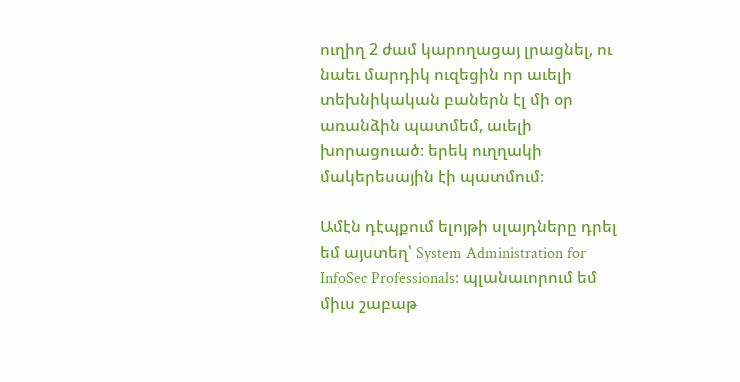ուղիղ 2 ժամ կարողացայ լրացնել, ու նաեւ մարդիկ ուզեցին որ աւելի տեխնիկական բաներն էլ մի օր առանձին պատմեմ, աւելի խորացուած։ երեկ ուղղակի մակերեսային էի պատմում։

Ամէն դէպքում ելոյթի սլայդները դրել եմ այստեղ՝ System Administration for InfoSec Professionals։ պլանաւորում եմ միւս շաբաթ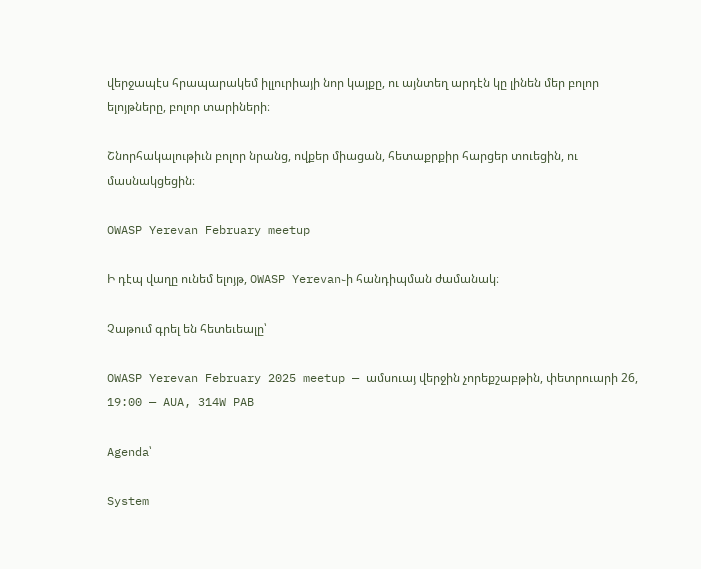վերջապէս հրապարակեմ իլլուրիայի նոր կայքը, ու այնտեղ արդէն կը լինեն մեր բոլոր ելոյթները, բոլոր տարիների։

Շնորհակալութիւն բոլոր նրանց, ովքեր միացան, հետաքրքիր հարցեր տուեցին, ու մասնակցեցին։

OWASP Yerevan February meetup

Ի դէպ վաղը ունեմ ելոյթ, OWASP Yerevan֊ի հանդիպման ժամանակ։

Չաթում գրել են հետեւեալը՝

OWASP Yerevan February 2025 meetup — ամսուայ վերջին չորեքշաբթին, փետրուարի 26, 19:00 — AUA, 314W PAB

Agenda՝

System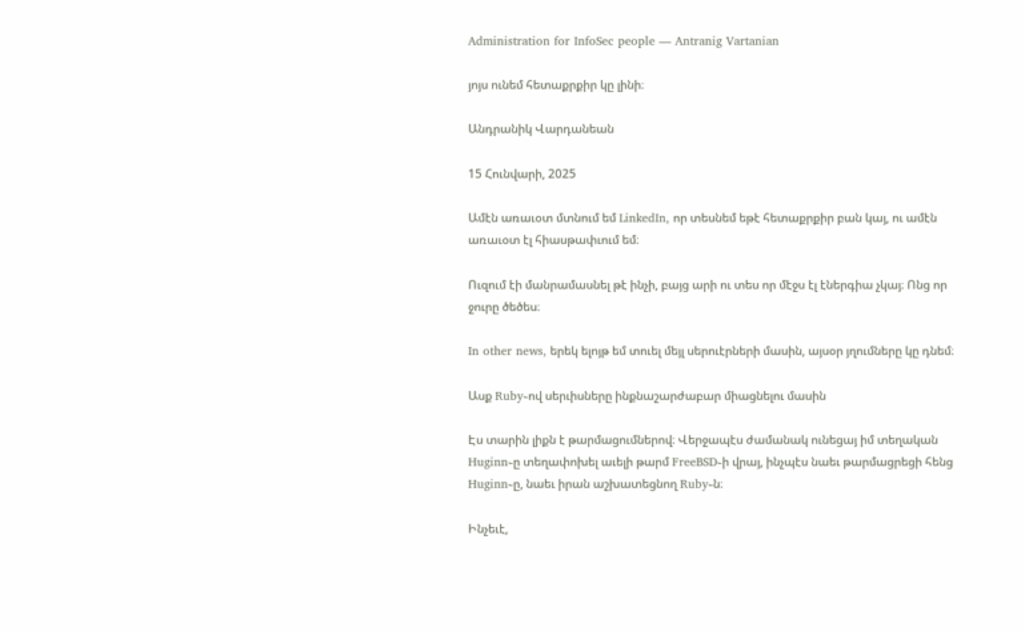Administration for InfoSec people — Antranig Vartanian

յոյս ունեմ հետաքրքիր կը լինի։

Անդրանիկ Վարդանեան

15 Հունվարի, 2025

Ամէն առաւօտ մտնում եմ LinkedIn, որ տեսնեմ եթէ հետաքրքիր բան կայ, ու ամէն առաւօտ էլ հիասթափւում եմ։

Ուզում էի մանրամասնել թէ ինչի, բայց արի ու տես որ մէջս էլ էներգիա չկայ։ Ոնց որ ջուրը ծեծես։

In other news, երեկ ելոյթ եմ տուել մեյլ սերուէրների մասին, այսօր յղումները կը դնեմ։

Ասք Ruby֊ով սերւիսները ինքնաշարժաբար միացնելու մասին

Էս տարին լիքն է թարմացումներով։ Վերջապէս ժամանակ ունեցայ իմ տեղական Huginn֊ը տեղափոխել աւելի թարմ FreeBSD֊ի վրայ, ինչպէս նաեւ թարմացրեցի հենց Huginn֊ը, նաեւ իրան աշխատեցնող Ruby֊ն։

Ինչեւէ,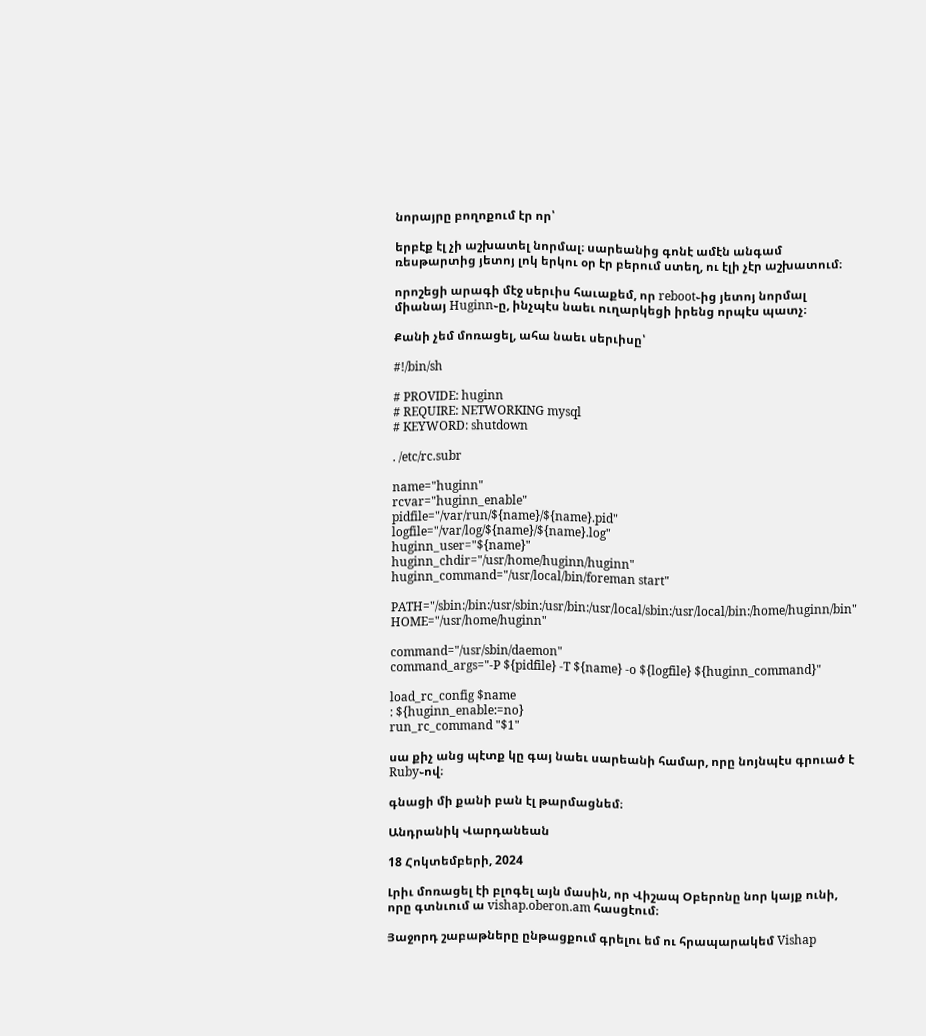նորայրը բողոքում էր որ՝

երբէք էլ չի աշխատել նորմալ։ սարեանից գոնէ ամէն անգամ ռեսթարտից յետոյ լոկ երկու օր էր բերում ստեղ, ու էլի չէր աշխատում։

որոշեցի արագի մէջ սերւիս հաւաքեմ, որ reboot֊ից յետոյ նորմալ միանայ Huginn֊ը, ինչպէս նաեւ ուղարկեցի իրենց որպէս պատչ։

Քանի չեմ մոռացել, ահա նաեւ սերւիսը՝

#!/bin/sh

# PROVIDE: huginn
# REQUIRE: NETWORKING mysql
# KEYWORD: shutdown

. /etc/rc.subr

name="huginn"
rcvar="huginn_enable"
pidfile="/var/run/${name}/${name}.pid"
logfile="/var/log/${name}/${name}.log"
huginn_user="${name}"
huginn_chdir="/usr/home/huginn/huginn"
huginn_command="/usr/local/bin/foreman start"

PATH="/sbin:/bin:/usr/sbin:/usr/bin:/usr/local/sbin:/usr/local/bin:/home/huginn/bin"
HOME="/usr/home/huginn"

command="/usr/sbin/daemon"
command_args="-P ${pidfile} -T ${name} -o ${logfile} ${huginn_command}"

load_rc_config $name
: ${huginn_enable:=no}
run_rc_command "$1"

սա քիչ անց պէտք կը գայ նաեւ սարեանի համար, որը նոյնպէս գրուած է Ruby֊ով։

գնացի մի քանի բան էլ թարմացնեմ։

Անդրանիկ Վարդանեան

18 Հոկտեմբերի, 2024

Լրիւ մոռացել էի բլոգել այն մասին, որ Վիշապ Օբերոնը նոր կայք ունի, որը գտնւում ա vishap.oberon.am հասցէում։

Յաջորդ շաբաթները ընթացքում գրելու եմ ու հրապարակեմ Vishap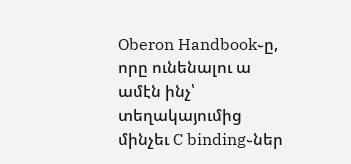Oberon Handbook֊ը, որը ունենալու ա ամէն ինչ՝ տեղակայումից մինչեւ C binding֊ներ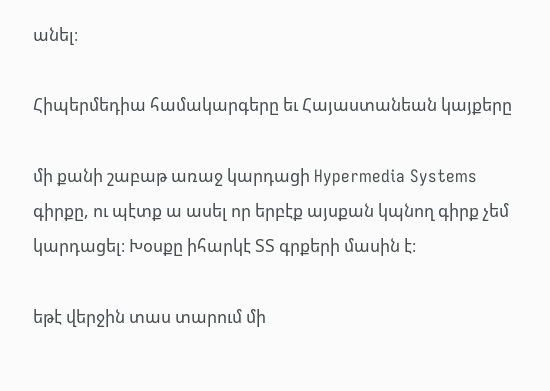անել։

Հիպերմեդիա համակարգերը եւ Հայաստանեան կայքերը

մի քանի շաբաթ առաջ կարդացի Hypermedia Systems գիրքը, ու պէտք ա ասել որ երբէք այսքան կպնող գիրք չեմ կարդացել։ Խօսքը իհարկէ ՏՏ գրքերի մասին է։

եթէ վերջին տաս տարում մի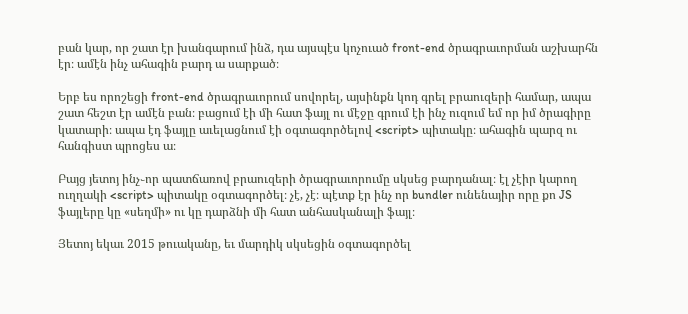բան կար, որ շատ էր խանգարում ինձ, դա այսպէս կոչուած front-end ծրագրաւորման աշխարհն էր։ ամէն ինչ ահագին բարդ ա սարքած։

Երբ ես որոշեցի front-end ծրագրաւորում սովորել, այսինքն կոդ գրել բրաուզերի համար, ապա շատ հեշտ էր ամէն բան։ բացում էի մի հատ ֆայլ ու մէջը գրում էի ինչ ուզում եմ որ իմ ծրագիրը կատարի։ ապա էդ ֆայլը աւելացնում էի օգտագործելով <script> պիտակը։ ահագին պարզ ու հանգիստ պրոցես ա։

Բայց յետոյ ինչ֊որ պատճառով բրաուզերի ծրագրաւորումը սկսեց բարդանալ։ էլ չէիր կարող ուղղակի <script> պիտակը օգտագործել։ չէ, չէ։ պէտք էր ինչ որ bundler ունենայիր որը քո JS ֆայլերը կը «սեղմի» ու կը դարձնի մի հատ անհասկանալի ֆայլ։

Յետոյ եկաւ 2015 թուականը, եւ մարդիկ սկսեցին օգտագործել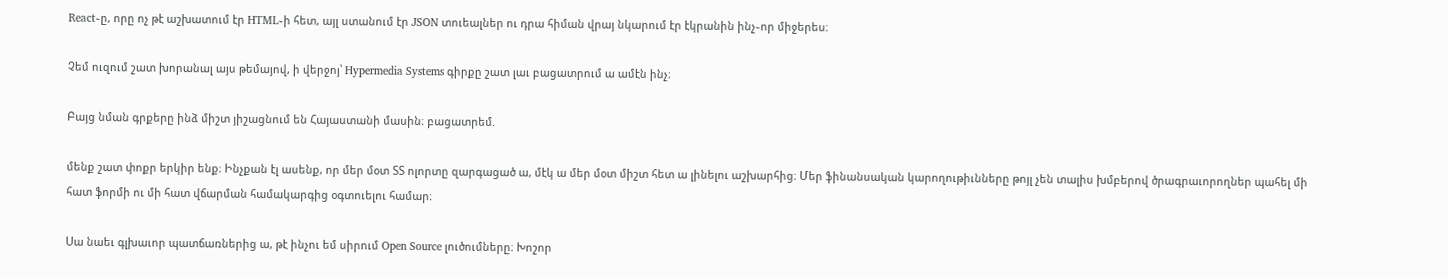React֊ը, որը ոչ թէ աշխատում էր HTML֊ի հետ, այլ ստանում էր JSON տուեալներ ու դրա հիման վրայ նկարում էր էկրանին ինչ֊որ միջերես։

Չեմ ուզում շատ խորանալ այս թեմայով, ի վերջոյ՝ Hypermedia Systems գիրքը շատ լաւ բացատրում ա ամէն ինչ։

Բայց նման գրքերը ինձ միշտ յիշացնում են Հայաստանի մասին։ բացատրեմ.

մենք շատ փոքր երկիր ենք։ Ինչքան էլ ասենք, որ մեր մօտ ՏՏ ոլորտը զարգացած ա, մէկ ա մեր մօտ միշտ հետ ա լինելու աշխարհից։ Մեր ֆինանսական կարողութիւնները թոյլ չեն տալիս խմբերով ծրագրաւորողներ պահել մի հատ ֆորմի ու մի հատ վճարման համակարգից օգտուելու համար։

Սա նաեւ գլխաւոր պատճառներից ա, թէ ինչու եմ սիրում Open Source լուծումները։ Խոշոր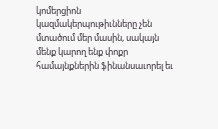կոմերցիոն կազմակերպութիւնները չեն մտածում մեր մասին, սակայն մենք կարող ենք փոքր համայնքներին ֆինանսաւորել եւ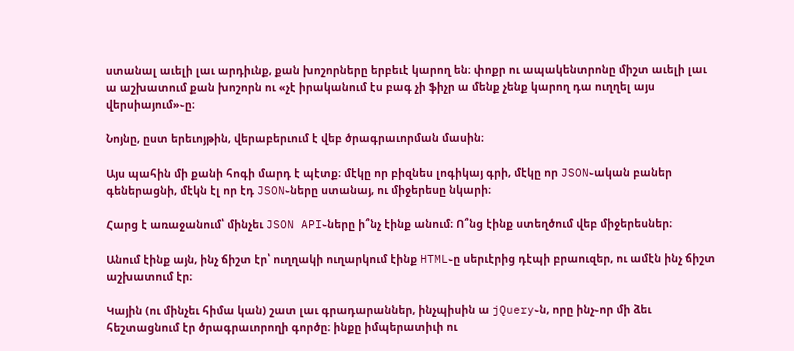ստանալ աւելի լաւ արդիւնք, քան խոշորները երբեւէ կարող են։ փոքր ու ապակենտրոնը միշտ աւելի լաւ ա աշխատում քան խոշորն ու «չէ իրականում էս բագ չի ֆիչր ա մենք չենք կարող դա ուղղել այս վերսիայում»֊ը։

Նոյնը, ըստ երեւոյթին, վերաբերւում է վեբ ծրագրաւորման մասին։

Այս պահին մի քանի հոգի մարդ է պէտք։ մէկը որ բիզնես լոգիկայ գրի, մէկը որ JSON֊ական բաներ գեներացնի, մէկն էլ որ էդ JSON֊ները ստանայ, ու միջերեսը նկարի։

Հարց է առաջանում՝ մինչեւ JSON API֊ները ի՞նչ էինք անում։ Ո՞նց էինք ստեղծում վեբ միջերեսներ։

Անում էինք այն, ինչ ճիշտ էր՝ ուղղակի ուղարկում էինք HTML֊ը սերւէրից դէպի բրաուզեր, ու ամէն ինչ ճիշտ աշխատում էր։

Կային (ու մինչեւ հիմա կան) շատ լաւ գրադարաններ, ինչպիսին ա jQuery֊ն, որը ինչ֊որ մի ձեւ հեշտացնում էր ծրագրաւորողի գործը։ ինքը իմպերատիւի ու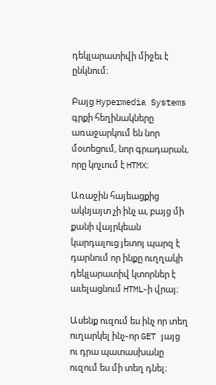դեկլարատիվի միջեւ է ընկնում։

Բայց Hypermedia Systems գրքի հեղինակները առաջարկում են նոր մօտեցում, նոր գրադարան, որը կոչւում է HTMX։

Առաջին հայեացքից ակնյայտ չի ինչ ա, բայց մի քանի վայրկեան կարդալուց յետոյ պարզ է դարնում որ ինքը ուղղակի դեկլարատիվ կտորներ է աւելացնում HTML֊ի վրայ։

Ասենք ուզում ես ինչ որ տեղ ուղարկել ինչ֊որ GET յայց ու դրա պատասխանը ուզում ես մի տեղ դնել։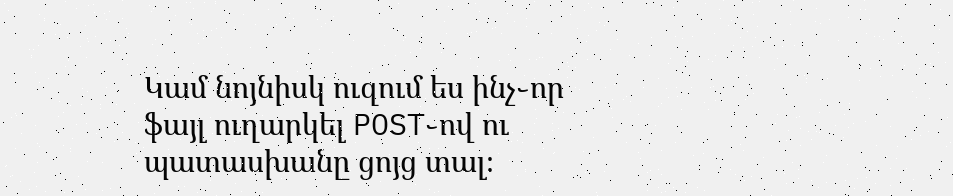Կամ նոյնիսկ ուզում ես ինչ֊որ ֆայլ ուղարկել POST֊ով ու պատասխանը ցոյց տալ։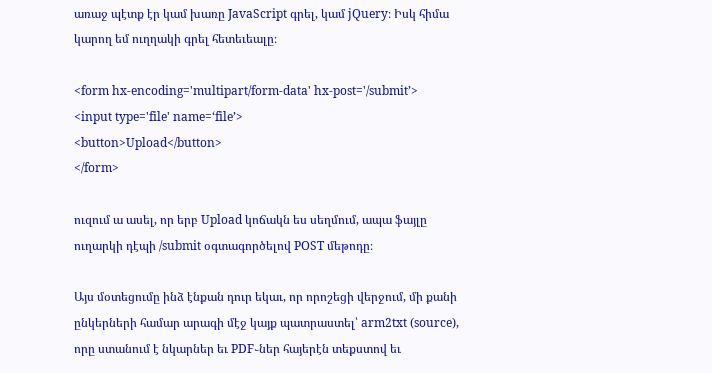առաջ պէտք էր կամ խառը JavaScript գրել, կամ jQuery։ Իսկ հիմա կարող եմ ուղղակի գրել հետեւեալը։

<form hx-encoding='multipart/form-data' hx-post='/submit’>
<input type='file' name=‘file’>
<button>Upload</button>
</form>

ուզում ա ասել, որ երբ Upload կոճակն ես սեղմում, ապա ֆայլը ուղարկի դէպի /submit օգտագործելով POST մեթոդը։

Այս մօտեցումը ինձ էնքան դուր եկաւ, որ որոշեցի վերջում, մի քանի ընկերների համար արագի մէջ կայք պատրաստել՝ arm2txt (source), որը ստանում է նկարներ եւ PDF֊ներ հայերէն տեքստով եւ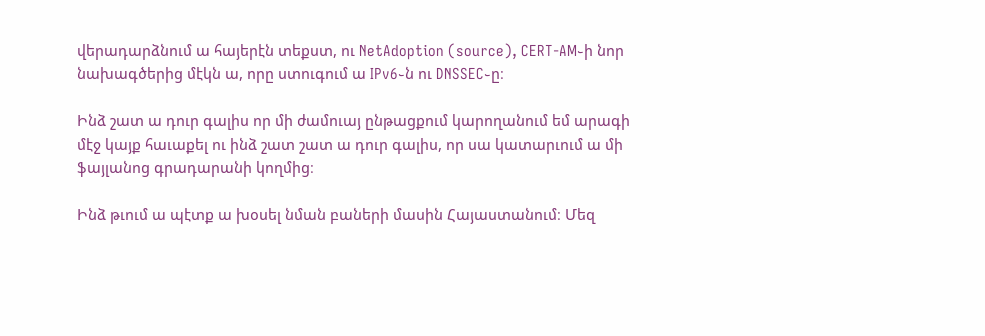վերադարձնում ա հայերէն տեքստ, ու NetAdoption (source), CERT-AM֊ի նոր նախագծերից մէկն ա, որը ստուգում ա IPv6֊ն ու DNSSEC֊ը։

Ինձ շատ ա դուր գալիս որ մի ժամուայ ընթացքում կարողանում եմ արագի մէջ կայք հաւաքել ու ինձ շատ շատ ա դուր գալիս, որ սա կատարւում ա մի ֆայլանոց գրադարանի կողմից։

Ինձ թւում ա պէտք ա խօսել նման բաների մասին Հայաստանում։ Մեզ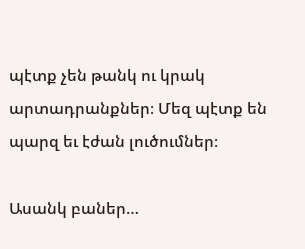պէտք չեն թանկ ու կրակ արտադրանքներ։ Մեզ պէտք են պարզ եւ էժան լուծումներ։

Ասանկ բաներ…